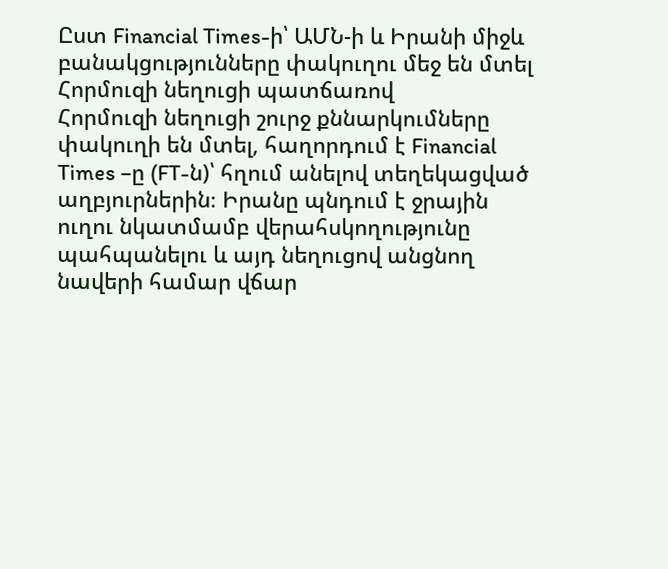Ըստ Financial Times-ի՝ ԱՄՆ-ի և Իրանի միջև բանակցությունները փակուղու մեջ են մտել Հորմուզի նեղուցի պատճառով
Հորմուզի նեղուցի շուրջ քննարկումները փակուղի են մտել, հաղորդում է Financial Times –ը (FT-ն)՝ հղում անելով տեղեկացված աղբյուրներին։ Իրանը պնդում է ջրային ուղու նկատմամբ վերահսկողությունը պահպանելու և այդ նեղուցով անցնող նավերի համար վճար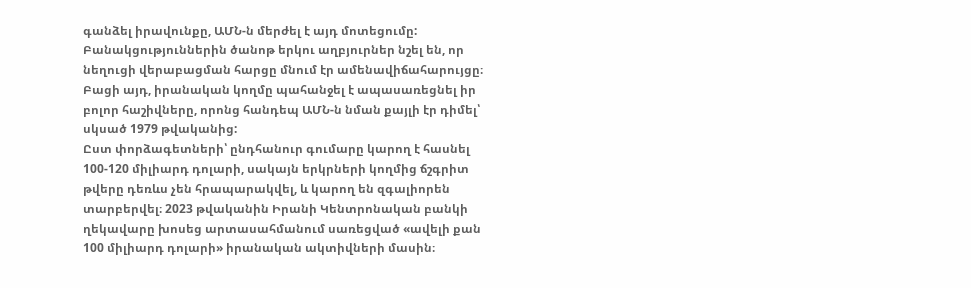գանձել իրավունքը, ԱՄՆ-ն մերժել է այդ մոտեցումը:
Բանակցություններին ծանոթ երկու աղբյուրներ նշել են, որ նեղուցի վերաբացման հարցը մնում էր ամենավիճահարույցը։
Բացի այդ, իրանական կողմը պահանջել է ապասառեցնել իր բոլոր հաշիվները, որոնց հանդեպ ԱՄՆ-ն նման քայլի էր դիմել՝ սկսած 1979 թվականից:
Ըստ փորձագետների՝ ընդհանուր գումարը կարող է հասնել 100-120 միլիարդ դոլարի, սակայն երկրների կողմից ճշգրիտ թվերը դեռևս չեն հրապարակվել, և կարող են զգալիորեն տարբերվել։ 2023 թվականին Իրանի Կենտրոնական բանկի ղեկավարը խոսեց արտասահմանում սառեցված «ավելի քան 100 միլիարդ դոլարի» իրանական ակտիվների մասին։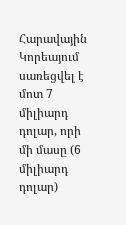Հարավային Կորեայում սառեցվել է մոտ 7 միլիարդ դոլար, որի մի մասը (6 միլիարդ դոլար)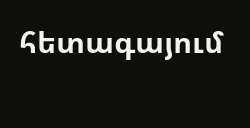հետագայում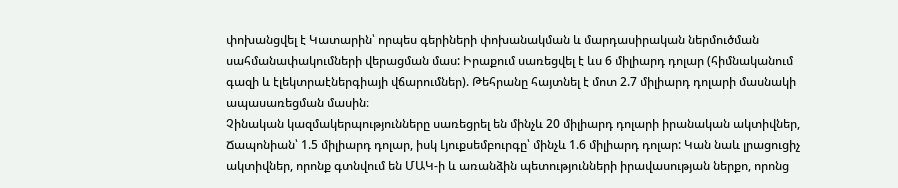փոխանցվել է Կատարին՝ որպես գերիների փոխանակման և մարդասիրական ներմուծման սահմանափակումների վերացման մաս: Իրաքում սառեցվել է ևս 6 միլիարդ դոլար (հիմնականում գազի և էլեկտրաէներգիայի վճարումներ). Թեհրանը հայտնել է մոտ 2.7 միլիարդ դոլարի մասնակի ապասառեցման մասին։
Չինական կազմակերպությունները սառեցրել են մինչև 20 միլիարդ դոլարի իրանական ակտիվներ, Ճապոնիան՝ 1.5 միլիարդ դոլար, իսկ Լյուքսեմբուրգը՝ մինչև 1.6 միլիարդ դոլար: Կան նաև լրացուցիչ ակտիվներ, որոնք գտնվում են ՄԱԿ-ի և առանձին պետությունների իրավասության ներքո, որոնց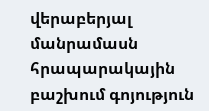վերաբերյալ մանրամասն հրապարակային բաշխում գոյություն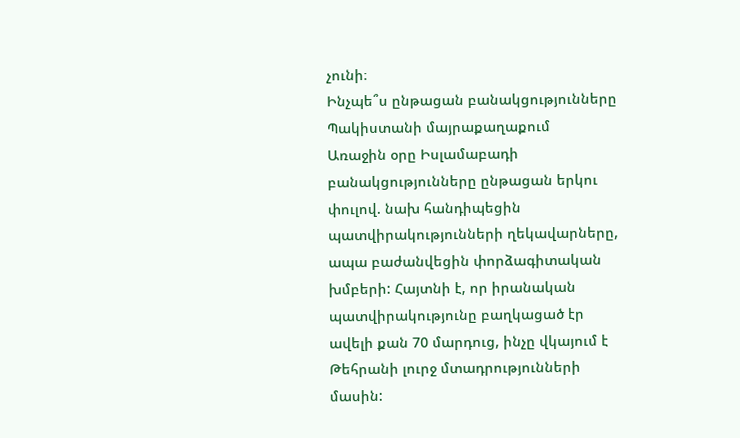չունի։
Ինչպե՞ս ընթացան բանակցությունները Պակիստանի մայրաքաղաքում
Առաջին օրը Իսլամաբադի բանակցությունները ընթացան երկու փուլով. նախ հանդիպեցին պատվիրակությունների ղեկավարները, ապա բաժանվեցին փորձագիտական խմբերի: Հայտնի է, որ իրանական պատվիրակությունը բաղկացած էր ավելի քան 70 մարդուց, ինչը վկայում է Թեհրանի լուրջ մտադրությունների մասին: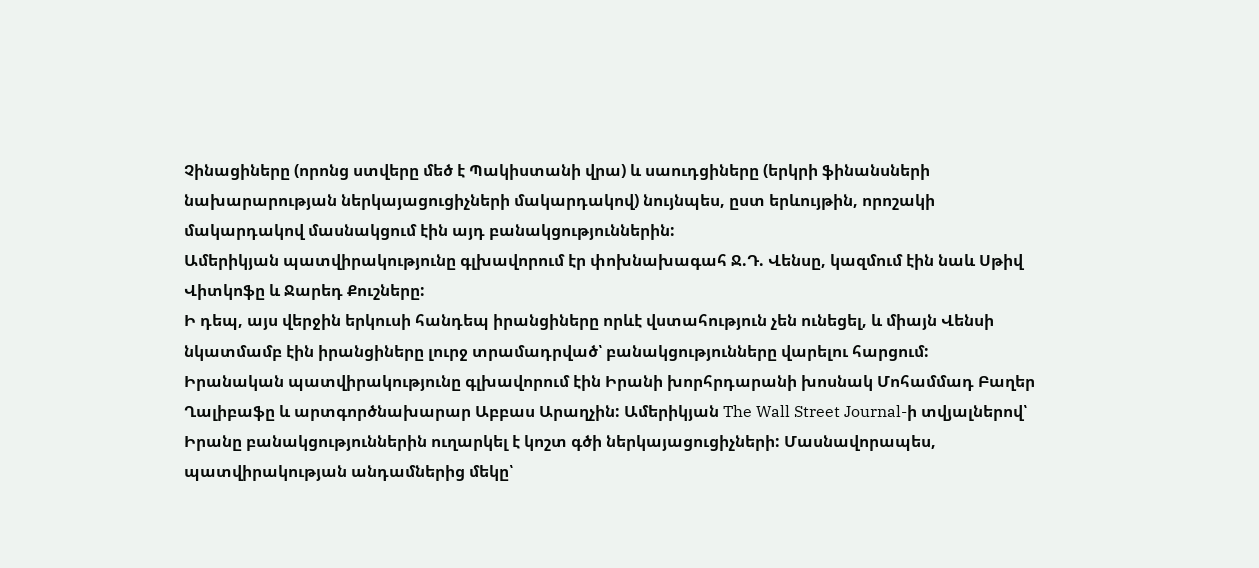Չինացիները (որոնց ստվերը մեծ է Պակիստանի վրա) և սաուդցիները (երկրի ֆինանսների նախարարության ներկայացուցիչների մակարդակով) նույնպես, ըստ երևույթին, որոշակի մակարդակով մասնակցում էին այդ բանակցություններին:
Ամերիկյան պատվիրակությունը գլխավորում էր փոխնախագահ Ջ.Դ. Վենսը, կազմում էին նաև Սթիվ Վիտկոֆը և Ջարեդ Քուշները:
Ի դեպ, այս վերջին երկուսի հանդեպ իրանցիները որևէ վստահություն չեն ունեցել, և միայն Վենսի նկատմամբ էին իրանցիները լուրջ տրամադրված՝ բանակցությունները վարելու հարցում:
Իրանական պատվիրակությունը գլխավորում էին Իրանի խորհրդարանի խոսնակ Մոհամմադ Բաղեր Ղալիբաֆը և արտգործնախարար Աբբաս Արաղչին: Ամերիկյան The Wall Street Journal-ի տվյալներով՝ Իրանը բանակցություններին ուղարկել է կոշտ գծի ներկայացուցիչների: Մասնավորապես, պատվիրակության անդամներից մեկը՝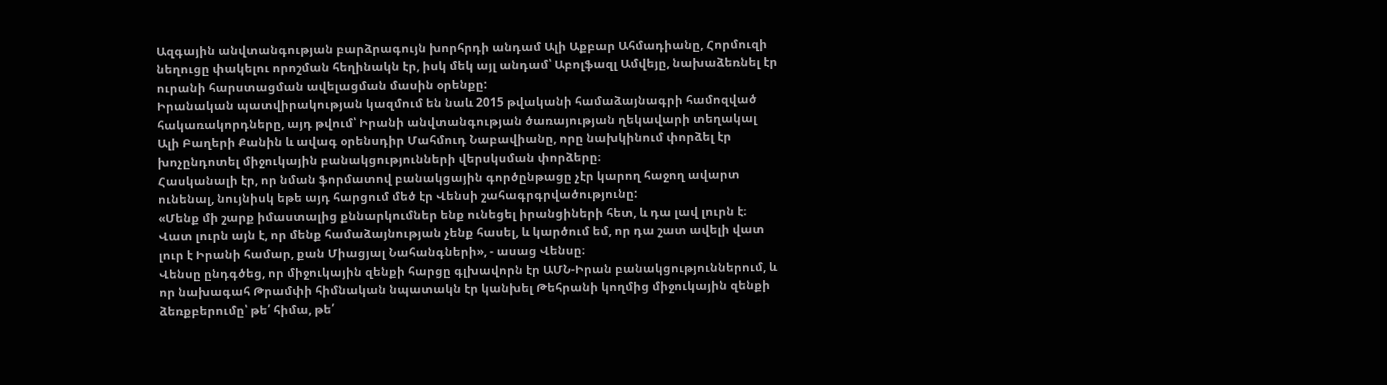Ազգային անվտանգության բարձրագույն խորհրդի անդամ Ալի Աքբար Ահմադիանը, Հորմուզի նեղուցը փակելու որոշման հեղինակն էր, իսկ մեկ այլ անդամ՝ Աբոլֆազլ Ամվեյը, նախաձեռնել էր ուրանի հարստացման ավելացման մասին օրենքը:
Իրանական պատվիրակության կազմում են նաև 2015 թվականի համաձայնագրի համոզված հակառակորդները, այդ թվում՝ Իրանի անվտանգության ծառայության ղեկավարի տեղակալ Ալի Բաղերի Քանին և ավագ օրենսդիր Մահմուդ Նաբավիանը, որը նախկինում փորձել էր խոչընդոտել միջուկային բանակցությունների վերսկսման փորձերը։
Հասկանալի էր, որ նման ֆորմատով բանակցային գործընթացը չէր կարող հաջող ավարտ ունենալ, նույնիսկ եթե այդ հարցում մեծ էր Վենսի շահագրգրվածությունը:
«Մենք մի շարք իմաստալից քննարկումներ ենք ունեցել իրանցիների հետ, և դա լավ լուրն է։ Վատ լուրն այն է, որ մենք համաձայնության չենք հասել, և կարծում եմ, որ դա շատ ավելի վատ լուր է Իրանի համար, քան Միացյալ Նահանգների», - ասաց Վենսը։
Վենսը ընդգծեց, որ միջուկային զենքի հարցը գլխավորն էր ԱՄՆ-Իրան բանակցություններում, և որ նախագահ Թրամփի հիմնական նպատակն էր կանխել Թեհրանի կողմից միջուկային զենքի ձեռքբերումը՝ թե՛ հիմա, թե՛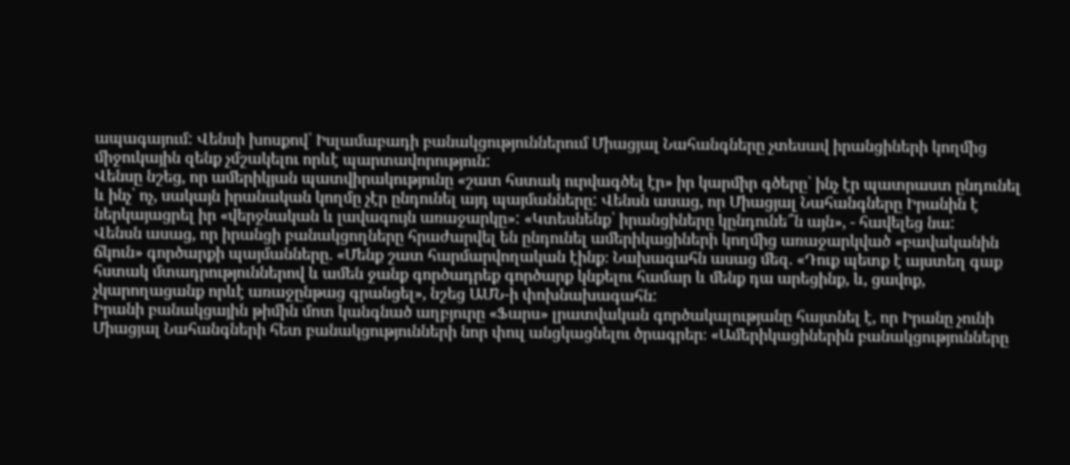ապագայում: Վենսի խոսքով՝ Իսլամաբադի բանակցություններում Միացյալ Նահանգները չտեսավ իրանցիների կողմից միջուկային զենք չմշակելու որևէ պարտավորություն:
Վենսը նշեց, որ ամերիկյան պատվիրակությունը «շատ հստակ ուրվագծել էր» իր կարմիր գծերը՝ ինչ էր պատրաստ ընդունել և ինչ՝ ոչ, սակայն իրանական կողմը չէր ընդունել այդ պայմանները: Վենսն ասաց, որ Միացյալ Նահանգները Իրանին է ներկայացրել իր «վերջնական և լավագույն առաջարկը»: «Կտեսնենք՝ իրանցիները կընդունե՞ն այն», - հավելեց նա:
Վենսն ասաց, որ իրանցի բանակցողները հրաժարվել են ընդունել ամերիկացիների կողմից առաջարկված «բավականին ճկուն» գործարքի պայմանները. «Մենք շատ հարմարվողական էինք։ Նախագահն ասաց մեզ. «Դուք պետք է այստեղ գաք հստակ մտադրություններով և ամեն ջանք գործադրեք գործարք կնքելու համար և մենք դա արեցինք, և, ցավոք, չկարողացանք որևէ առաջընթաց գրանցել», նշեց ԱՄՆ-ի փոխնախագահն:
Իրանի բանակցային թիմին մոտ կանգնած աղբյուրը «Ֆարս» լրատվական գործակալությանը հայտնել է, որ Իրանը չունի Միացյալ Նահանգների հետ բանակցությունների նոր փուլ անցկացնելու ծրագրեր։ «Ամերիկացիներին բանակցությունները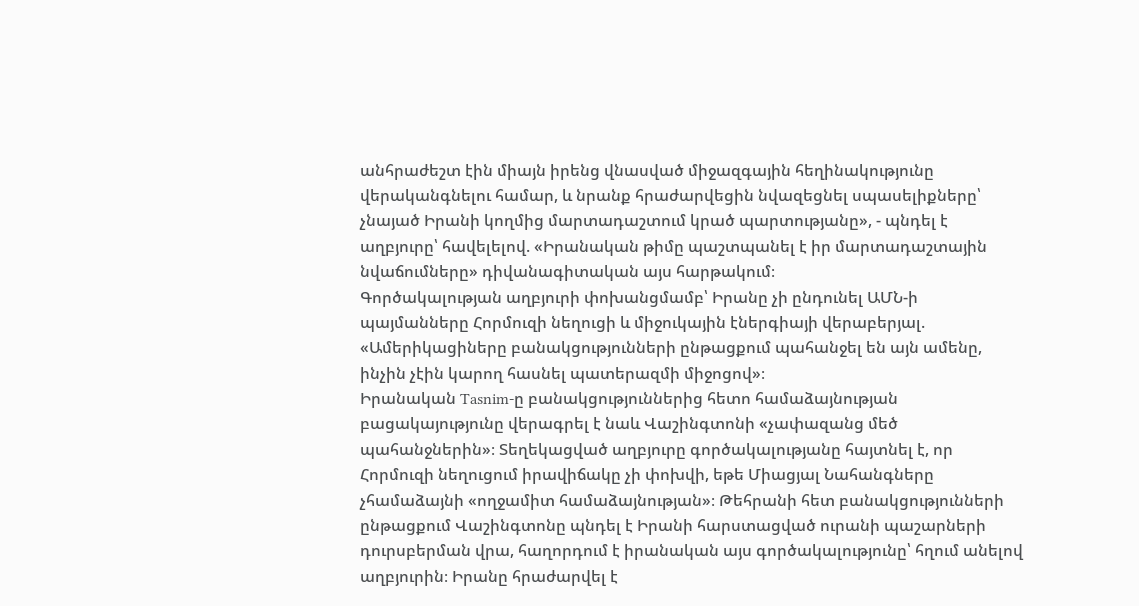անհրաժեշտ էին միայն իրենց վնասված միջազգային հեղինակությունը վերականգնելու համար, և նրանք հրաժարվեցին նվազեցնել սպասելիքները՝ չնայած Իրանի կողմից մարտադաշտում կրած պարտությանը», - պնդել է աղբյուրը՝ հավելելով. «Իրանական թիմը պաշտպանել է իր մարտադաշտային նվաճումները» դիվանագիտական այս հարթակում։
Գործակալության աղբյուրի փոխանցմամբ՝ Իրանը չի ընդունել ԱՄՆ-ի պայմանները Հորմուզի նեղուցի և միջուկային էներգիայի վերաբերյալ. «Ամերիկացիները բանակցությունների ընթացքում պահանջել են այն ամենը, ինչին չէին կարող հասնել պատերազմի միջոցով»։
Իրանական Tasnim-ը բանակցություններից հետո համաձայնության բացակայությունը վերագրել է նաև Վաշինգտոնի «չափազանց մեծ պահանջներին»։ Տեղեկացված աղբյուրը գործակալությանը հայտնել է, որ Հորմուզի նեղուցում իրավիճակը չի փոխվի, եթե Միացյալ Նահանգները չհամաձայնի «ողջամիտ համաձայնության»։ Թեհրանի հետ բանակցությունների ընթացքում Վաշինգտոնը պնդել է Իրանի հարստացված ուրանի պաշարների դուրսբերման վրա, հաղորդում է իրանական այս գործակալությունը՝ հղում անելով աղբյուրին։ Իրանը հրաժարվել է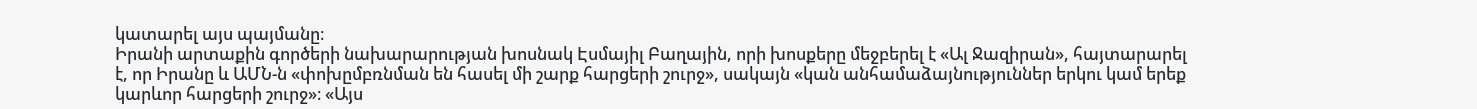կատարել այս պայմանը։
Իրանի արտաքին գործերի նախարարության խոսնակ Էսմայիլ Բաղային, որի խոսքերը մեջբերել է «Ալ Ջազիրան», հայտարարել է, որ Իրանը և ԱՄՆ-ն «փոխըմբռնման են հասել մի շարք հարցերի շուրջ», սակայն «կան անհամաձայնություններ երկու կամ երեք կարևոր հարցերի շուրջ»։ «Այս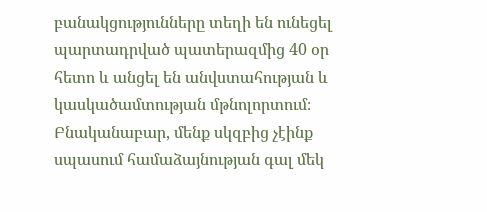բանակցությունները տեղի են ունեցել պարտադրված պատերազմից 40 օր հետո և անցել են անվստահության և կասկածամտության մթնոլորտում։ Բնականաբար, մենք սկզբից չէինք սպասում համաձայնության գալ մեկ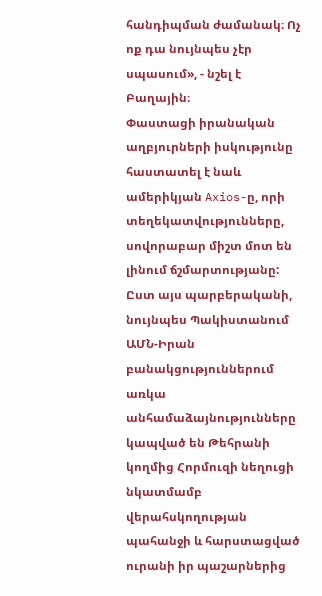հանդիպման ժամանակ։ Ոչ ոք դա նույնպես չէր սպասում», - նշել է Բաղային։
Փաստացի իրանական աղբյուրների իսկությունը հաստատել է նաև ամերիկյան Axios-ը, որի տեղեկատվությունները, սովորաբար միշտ մոտ են լինում ճշմարտությանը:
Ըստ այս պարբերականի, նույնպես Պակիստանում ԱՄՆ-Իրան բանակցություններում առկա անհամաձայնությունները կապված են Թեհրանի կողմից Հորմուզի նեղուցի նկատմամբ վերահսկողության պահանջի և հարստացված ուրանի իր պաշարներից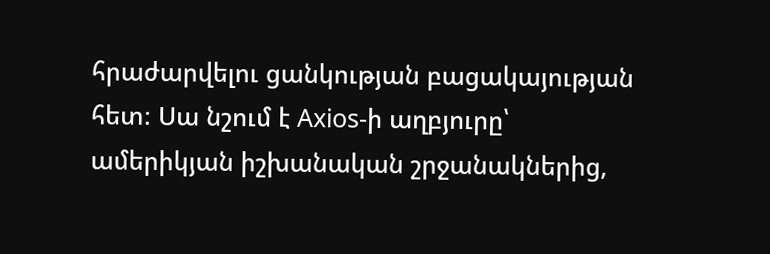հրաժարվելու ցանկության բացակայության հետ։ Սա նշում է Axios-ի աղբյուրը՝ ամերիկյան իշխանական շրջանակներից,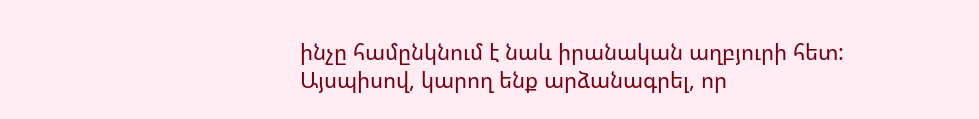ինչը համընկնում է նաև իրանական աղբյուրի հետ:
Այսպիսով, կարող ենք արձանագրել, որ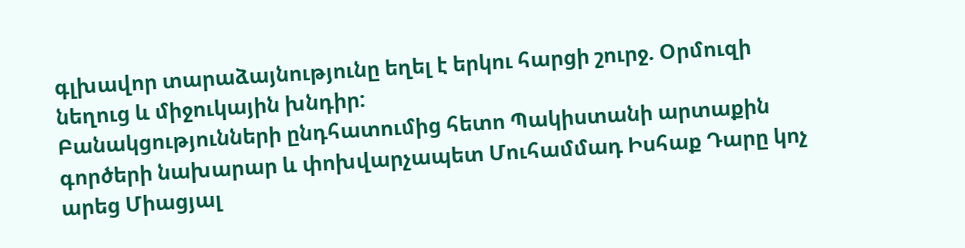գլխավոր տարաձայնությունը եղել է երկու հարցի շուրջ. Օրմուզի նեղուց և միջուկային խնդիր:
Բանակցությունների ընդհատումից հետո Պակիստանի արտաքին գործերի նախարար և փոխվարչապետ Մուհամմադ Իսհաք Դարը կոչ արեց Միացյալ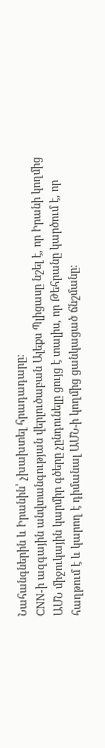Նահանգներին և Իրանին՝ չխախտել հրադադարը։
CNN-ի ազգային անվտանգության վերլուծաբան Ալեքս Պլիցասը նշել է, որ Իրանի կողմից ԱՄՆ միջուկային կարմիր գծերը չընդունելը ցույց է տալիս, որ Թեհրանը կարծում է, որ հաղթում է և կարող է դիմանալ ԱՄՆ-ի կողմից ցանկացած ճնշմանը։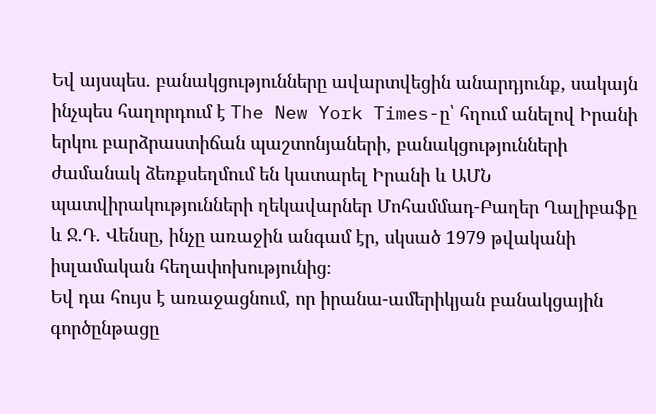Եվ այսպես. բանակցությունները ավարտվեցին անարդյունք, սակայն ինչպես հաղորդում է The New York Times-ը՝ հղում անելով Իրանի երկու բարձրաստիճան պաշտոնյաների, բանակցությունների ժամանակ ձեռքսեղմում են կատարել Իրանի և ԱՄՆ պատվիրակությունների ղեկավարներ Մոհամմադ-Բաղեր Ղալիբաֆը և Ջ.Դ. Վենսը, ինչը առաջին անգամ էր, սկսած 1979 թվականի իսլամական հեղափոխությունից։
Եվ դա հույս է առաջացնում, որ իրանա-ամերիկյան բանակցային գործընթացը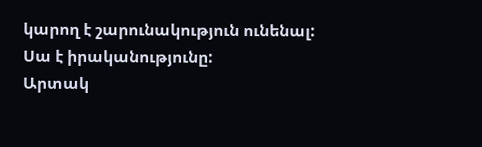կարող է շարունակություն ունենալ:
Սա է իրականությունը:
Արտակ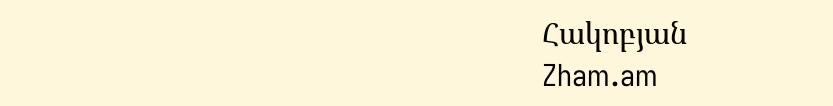Հակոբյան
Zham.am